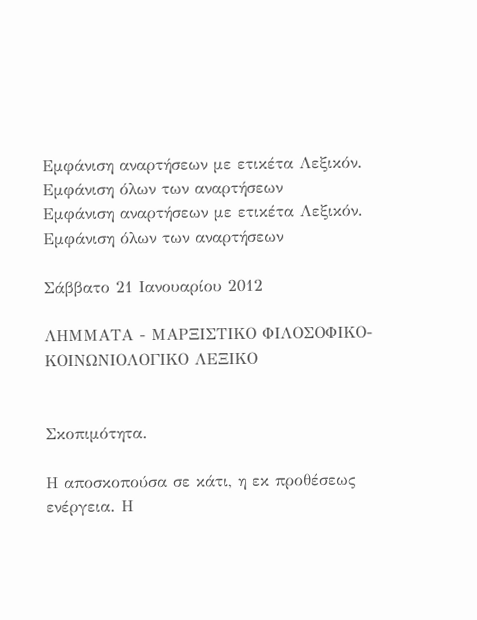Εμφάνιση αναρτήσεων με ετικέτα Λεξικόν. Εμφάνιση όλων των αναρτήσεων
Εμφάνιση αναρτήσεων με ετικέτα Λεξικόν. Εμφάνιση όλων των αναρτήσεων

Σάββατο 21 Ιανουαρίου 2012

ΛΗΜΜΑΤΑ - ΜΑΡΞΙΣΤΙΚΟ ΦΙΛΟΣΟΦΙΚΟ-ΚΟΙΝΩΝΙΟΛΟΓΙΚΟ ΛΕΞΙΚΟ


Σκοπιμότητα.

Η αποσκοπούσα σε κάτι, η εκ προθέσεως ενέργεια. Η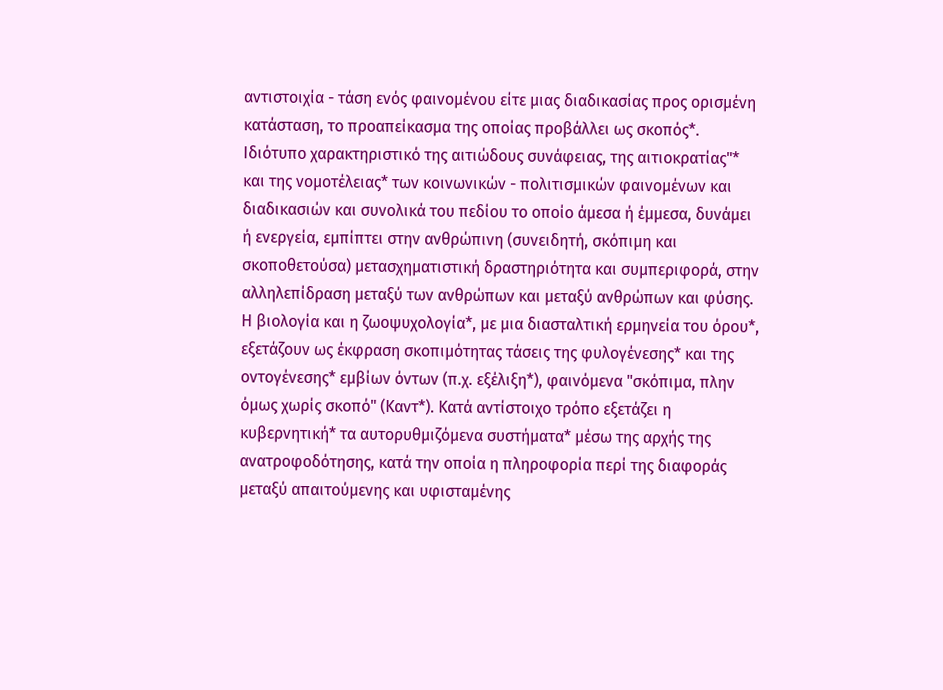αντιστοιχία - τάση ενός φαινομένου είτε μιας διαδικασίας προς ορισμένη κατάσταση, το προαπείκασμα της οποίας προβάλλει ως σκοπός*. Ιδιότυπο χαρακτηριστικό της αιτιώδους συνάφειας, της αιτιοκρατίας"* και της νομοτέλειας* των κοινωνικών - πολιτισμικών φαινομένων και διαδικασιών και συνολικά του πεδίου το οποίο άμεσα ή έμμεσα, δυνάμει ή ενεργεία, εμπίπτει στην ανθρώπινη (συνειδητή, σκόπιμη και σκοποθετούσα) μετασχηματιστική δραστηριότητα και συμπεριφορά, στην αλληλεπίδραση μεταξύ των ανθρώπων και μεταξύ ανθρώπων και φύσης. Η βιολογία και η ζωοψυχολογία*, με μια διασταλτική ερμηνεία του όρου*, εξετάζουν ως έκφραση σκοπιμότητας τάσεις της φυλογένεσης* και της οντογένεσης* εμβίων όντων (π.χ. εξέλιξη*), φαινόμενα "σκόπιμα, πλην όμως χωρίς σκοπό" (Καντ*). Κατά αντίστοιχο τρόπο εξετάζει η κυβερνητική* τα αυτορυθμιζόμενα συστήματα* μέσω της αρχής της ανατροφοδότησης, κατά την οποία η πληροφορία περί της διαφοράς μεταξύ απαιτούμενης και υφισταμένης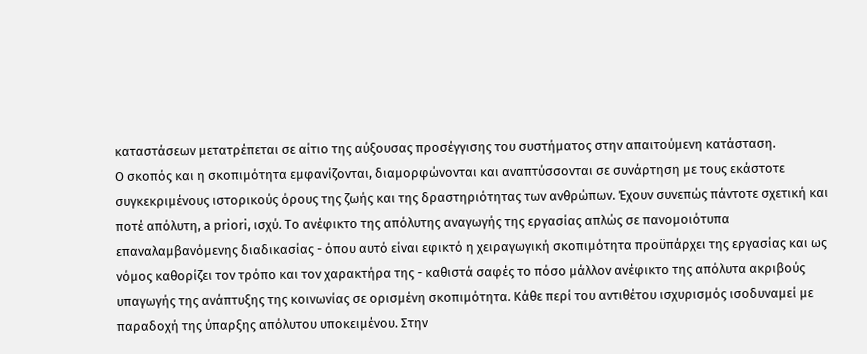καταστάσεων μετατρέπεται σε αίτιο της αύξουσας προσέγγισης του συστήματος στην απαιτούμενη κατάσταση.
Ο σκοπός και η σκοπιμότητα εμφανίζονται, διαμορφώνονται και αναπτύσσονται σε συνάρτηση με τους εκάστοτε συγκεκριμένους ιστορικούς όρους της ζωής και της δραστηριότητας των ανθρώπων. Έχουν συνεπώς πάντοτε σχετική και ποτέ απόλυτη, a priori, ισχύ. Το ανέφικτο της απόλυτης αναγωγής της εργασίας απλώς σε πανομοιότυπα επαναλαμβανόμενης διαδικασίας - όπου αυτό είναι εφικτό η χειραγωγική σκοπιμότητα προϋπάρχει της εργασίας και ως νόμος καθορίζει τον τρόπο και τον χαρακτήρα της - καθιστά σαφές το πόσο μάλλον ανέφικτο της απόλυτα ακριβούς υπαγωγής της ανάπτυξης της κοινωνίας σε ορισμένη σκοπιμότητα. Κάθε περί του αντιθέτου ισχυρισμός ισοδυναμεί με παραδοχή της ύπαρξης απόλυτου υποκειμένου. Στην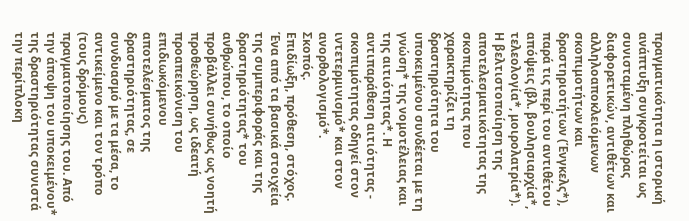πραγματικότητα η ιστορική ανάπτυξη συγκροτείται ως συνισταμένη πληθώρας διαφορετικών, αντιθέτων και αλληλοαποκλειόμενων σκοπιμοτήτων και δραστηριοτήτων (Ένγκελς*), παρά τις περί του αντιθέτου απόψεις (βλ. βουλησιαρχία*, τελεολογία*, μοιρολατρία*). Η βελτιστοποίηση της αποτελεσματικότητας της σκοπιμότητας που χαρακτηρίζει τη δραστηριότητα του υποκειμένου συνδέεται με τη γνώση* της νομοτέλειας και της αιτιότητας*. Η αντιπαράθεση αιτιότητας - σκοπιμότητας οδηγεί στον ιντετερμινισμό* και στον ανορθολογισμό*.
Σκοπός.
Επιδίωξη, πρόθεση, στόχος. Ένα από τα βασικά στοιχεία της συμπεριφοράς και της δραστηριότητας* του ανθρώπου, το οποίο προβάλλει συνήθως ως νοητή προθεώρηση, ως ιδεατή προαπεικόνιση του επιδιωκόμενου αποτελέσματος της δραστηριότητας, σε συνδυασμό με τα μέσα, το αντικείμενο και τον τρόπο (τους δρόμους) πραγματοποίησης του. Από την άποψη του υποκειμένου* της δραστηριότητας συνιστά την περίπλοκη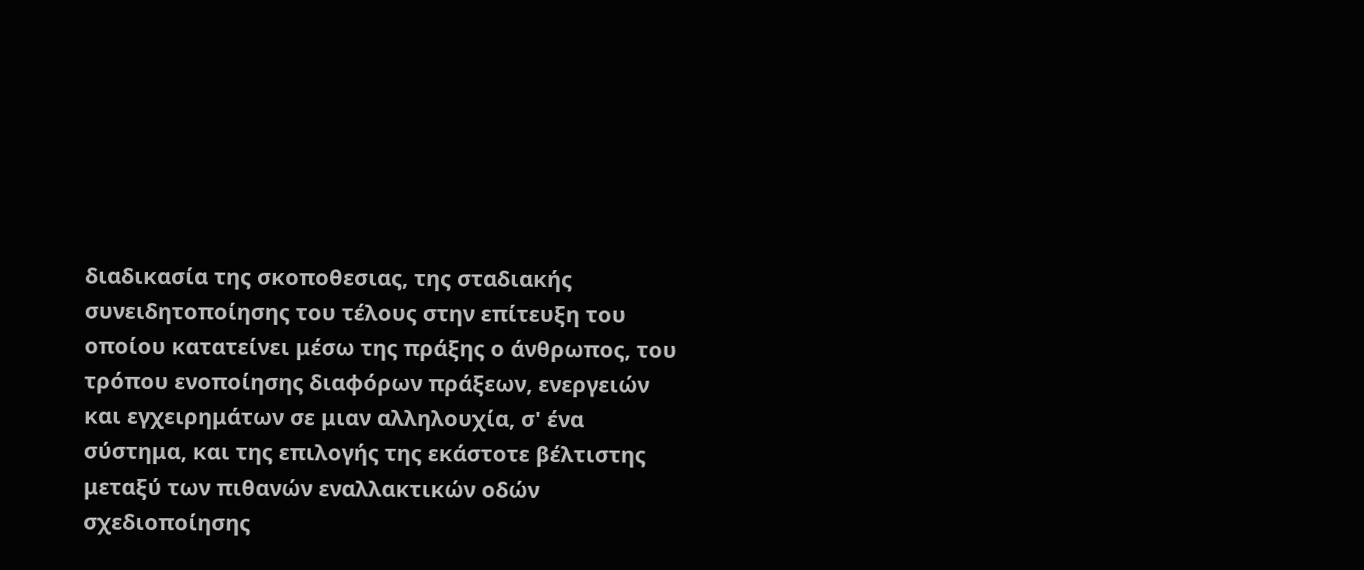διαδικασία της σκοποθεσιας, της σταδιακής συνειδητοποίησης του τέλους στην επίτευξη του οποίου κατατείνει μέσω της πράξης ο άνθρωπος, του τρόπου ενοποίησης διαφόρων πράξεων, ενεργειών και εγχειρημάτων σε μιαν αλληλουχία, σ' ένα σύστημα, και της επιλογής της εκάστοτε βέλτιστης μεταξύ των πιθανών εναλλακτικών οδών σχεδιοποίησης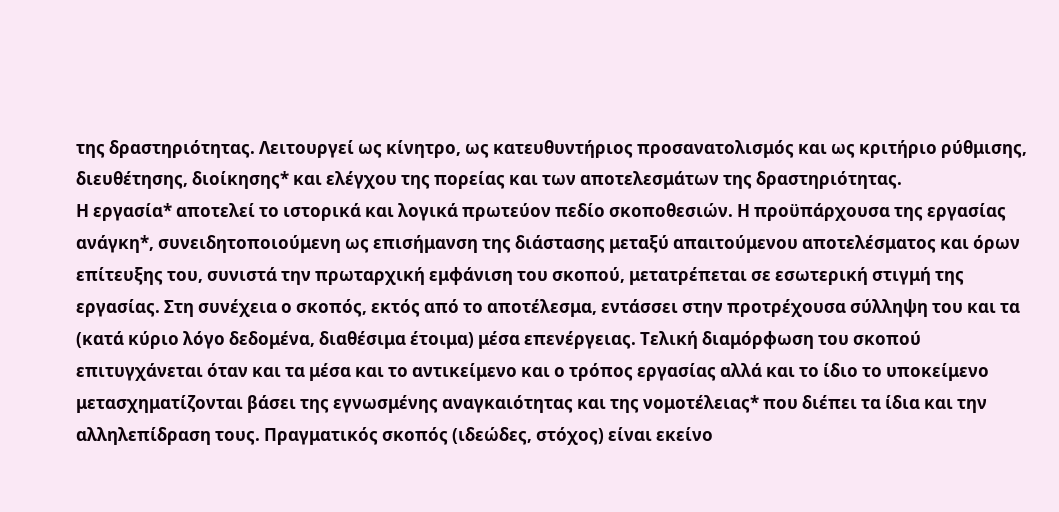της δραστηριότητας. Λειτουργεί ως κίνητρο, ως κατευθυντήριος προσανατολισμός και ως κριτήριο ρύθμισης, διευθέτησης, διοίκησης* και ελέγχου της πορείας και των αποτελεσμάτων της δραστηριότητας.
Η εργασία* αποτελεί το ιστορικά και λογικά πρωτεύον πεδίο σκοποθεσιών. Η προϋπάρχουσα της εργασίας ανάγκη*, συνειδητοποιούμενη ως επισήμανση της διάστασης μεταξύ απαιτούμενου αποτελέσματος και όρων επίτευξης του, συνιστά την πρωταρχική εμφάνιση του σκοπού, μετατρέπεται σε εσωτερική στιγμή της εργασίας. Στη συνέχεια ο σκοπός, εκτός από το αποτέλεσμα, εντάσσει στην προτρέχουσα σύλληψη του και τα (κατά κύριο λόγο δεδομένα, διαθέσιμα έτοιμα) μέσα επενέργειας. Τελική διαμόρφωση του σκοπού επιτυγχάνεται όταν και τα μέσα και το αντικείμενο και ο τρόπος εργασίας αλλά και το ίδιο το υποκείμενο μετασχηματίζονται βάσει της εγνωσμένης αναγκαιότητας και της νομοτέλειας* που διέπει τα ίδια και την αλληλεπίδραση τους. Πραγματικός σκοπός (ιδεώδες, στόχος) είναι εκείνο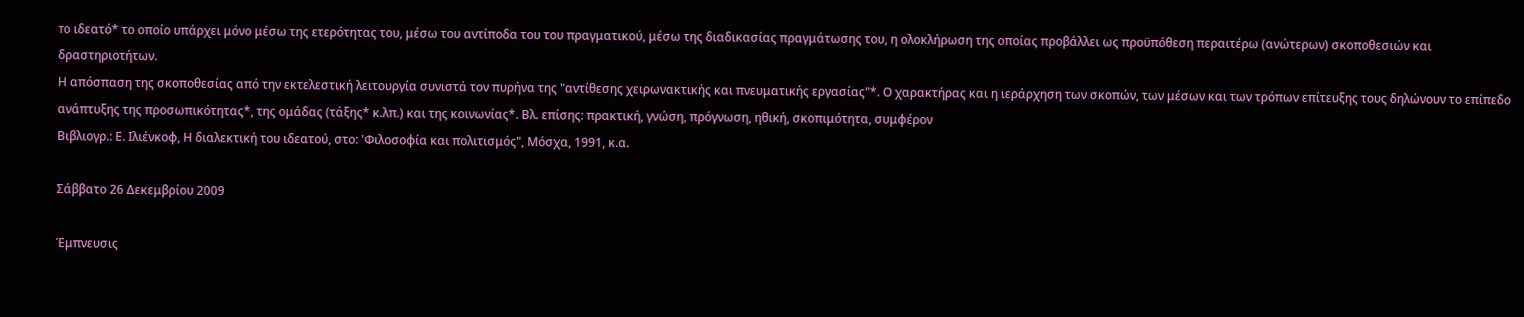то ιδεατό* το οποίο υπάρχει μόνο μέσω της ετερότητας του, μέσω του αντίποδα του του πραγματικού, μέσω της διαδικασίας πραγμάτωσης του, η ολοκλήρωση της οποίας προβάλλει ως προϋπόθεση περαιτέρω (ανώτερων) σκοποθεσιών και δραστηριοτήτων.
Η απόσπαση της σκοποθεσίας από την εκτελεστική λειτουργία συνιστά τον πυρήνα της "αντίθεσης χειρωνακτικής και πνευματικής εργασίας"*. Ο χαρακτήρας και η ιεράρχηση των σκοπών, των μέσων και των τρόπων επίτευξης τους δηλώνουν το επίπεδο ανάπτυξης της προσωπικότητας*, της ομάδας (τάξης* κ.λπ.) και της κοινωνίας*. Βλ. επίσης: πρακτική, γνώση, πρόγνωση, ηθική, σκοπιμότητα, συμφέρον
Βιβλιογρ.: Ε. Ιλιένκοφ, Η διαλεκτική του ιδεατού, στο: 'Φιλοσοφία και πολιτισμός", Μόσχα, 1991, κ.α.

Σάββατο 26 Δεκεμβρίου 2009

Έμπνευσις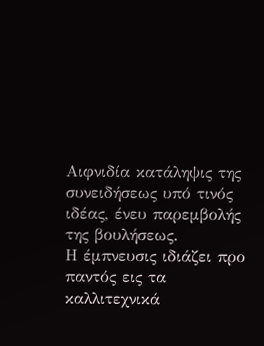Αιφνιδία κατάληψις της συνειδήσεως υπό τινός ιδέας, ένευ παρεμβολής της βουλήσεως.
Η έμπνευσις ιδιάζει προ παντός εις τα καλλιτεχνικά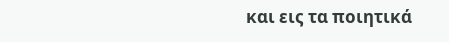και εις τα ποιητικά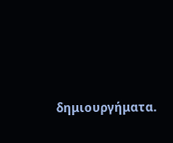δημιουργήματα.